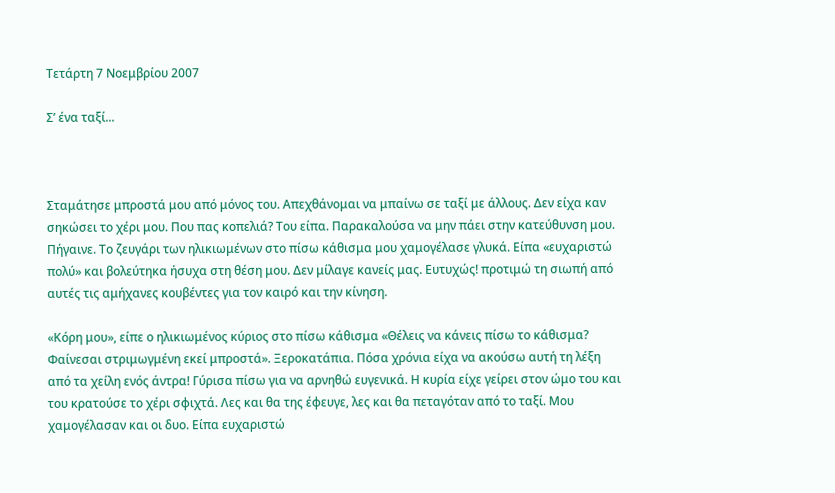Τετάρτη 7 Νοεμβρίου 2007

Σ’ ένα ταξί...



Σταμάτησε μπροστά μου από μόνος του. Απεχθάνομαι να μπαίνω σε ταξί με άλλους. Δεν είχα καν σηκώσει το χέρι μου. Που πας κοπελιά? Του είπα. Παρακαλούσα να μην πάει στην κατεύθυνση μου. Πήγαινε. Το ζευγάρι των ηλικιωμένων στο πίσω κάθισμα μου χαμογέλασε γλυκά. Είπα «ευχαριστώ πολύ» και βολεύτηκα ήσυχα στη θέση μου. Δεν μίλαγε κανείς μας. Ευτυχώς! προτιμώ τη σιωπή από αυτές τις αμήχανες κουβέντες για τον καιρό και την κίνηση.

«Κόρη μου», είπε ο ηλικιωμένος κύριος στο πίσω κάθισμα «Θέλεις να κάνεις πίσω το κάθισμα? Φαίνεσαι στριμωγμένη εκεί μπροστά». Ξεροκατάπια. Πόσα χρόνια είχα να ακούσω αυτή τη λέξη από τα χείλη ενός άντρα! Γύρισα πίσω για να αρνηθώ ευγενικά. Η κυρία είχε γείρει στον ώμο του και του κρατούσε το χέρι σφιχτά. Λες και θα της έφευγε, λες και θα πεταγόταν από το ταξί. Μου χαμογέλασαν και οι δυο. Είπα ευχαριστώ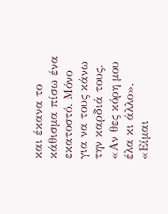και έκανα το κάθισμα πίσω ένα εκατοστό. Μόνο για να τους κάνω την καρδιά τους. «Αν θες κόρη μου έλα κι άλλο». «Είμαι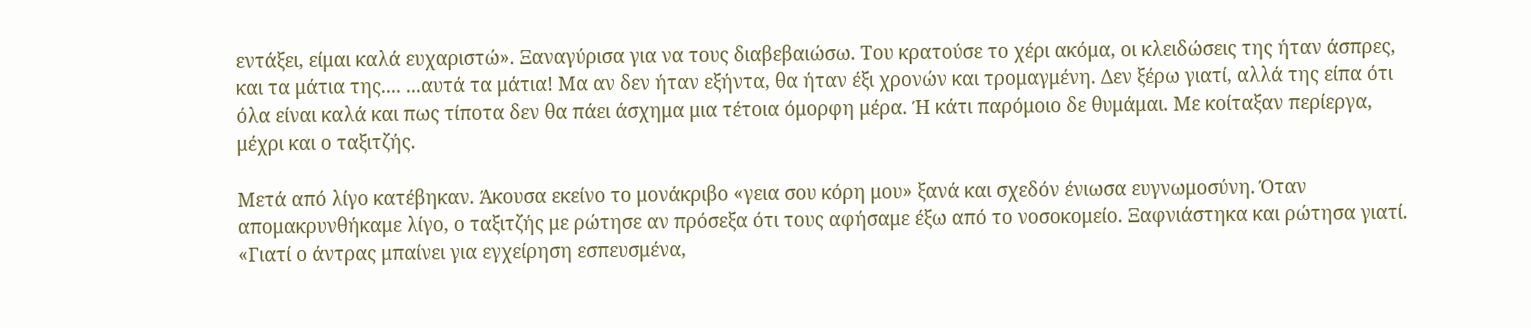εντάξει, είμαι καλά ευχαριστώ». Ξαναγύρισα για να τους διαβεβαιώσω. Του κρατούσε το χέρι ακόμα, οι κλειδώσεις της ήταν άσπρες, και τα μάτια της.... ...αυτά τα μάτια! Μα αν δεν ήταν εξήντα, θα ήταν έξι χρονών και τρομαγμένη. Δεν ξέρω γιατί, αλλά της είπα ότι όλα είναι καλά και πως τίποτα δεν θα πάει άσχημα μια τέτοια όμορφη μέρα. Ή κάτι παρόμοιο δε θυμάμαι. Με κοίταξαν περίεργα, μέχρι και ο ταξιτζής.

Μετά από λίγο κατέβηκαν. Άκουσα εκείνο το μονάκριβο «γεια σου κόρη μου» ξανά και σχεδόν ένιωσα ευγνωμοσύνη. Όταν απομακρυνθήκαμε λίγο, ο ταξιτζής με ρώτησε αν πρόσεξα ότι τους αφήσαμε έξω από το νοσοκομείο. Ξαφνιάστηκα και ρώτησα γιατί. «Γιατί ο άντρας μπαίνει για εγχείρηση εσπευσμένα,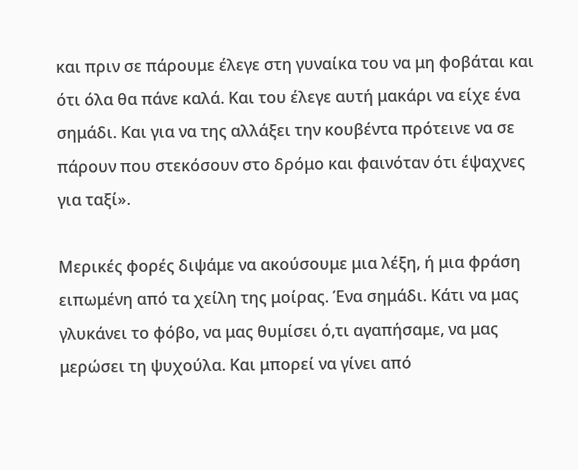και πριν σε πάρουμε έλεγε στη γυναίκα του να μη φοβάται και ότι όλα θα πάνε καλά. Και του έλεγε αυτή μακάρι να είχε ένα σημάδι. Και για να της αλλάξει την κουβέντα πρότεινε να σε πάρουν που στεκόσουν στο δρόμο και φαινόταν ότι έψαχνες για ταξί».

Μερικές φορές διψάμε να ακούσουμε μια λέξη, ή μια φράση ειπωμένη από τα χείλη της μοίρας. Ένα σημάδι. Κάτι να μας γλυκάνει το φόβο, να μας θυμίσει ό,τι αγαπήσαμε, να μας μερώσει τη ψυχούλα. Και μπορεί να γίνει από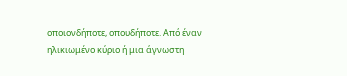οποιονδήποτε, οπουδήποτε. Από έναν ηλικιωμένο κύριο ή μια άγνωστη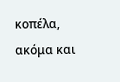κοπέλα, ακόμα και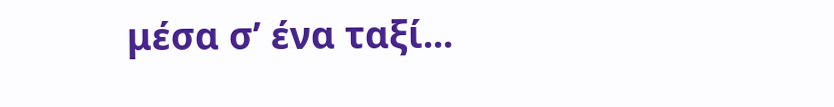μέσα σ’ ένα ταξί...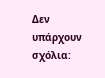Δεν υπάρχουν σχόλια: